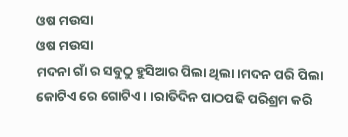ଓଷ ମଉସା
ଓଷ ମଉସା
ମଦନା ଗାଁ ର ସବୁଠୁ ହୁସିଆର ପିଲା ଥିଲା।ମଦନ ପରି ପିଲା କୋଟିଏ ରେ ଗୋଟିଏ। ।ରାତିଦିନ ପାଠପଢି ପରିଶ୍ରମ କରି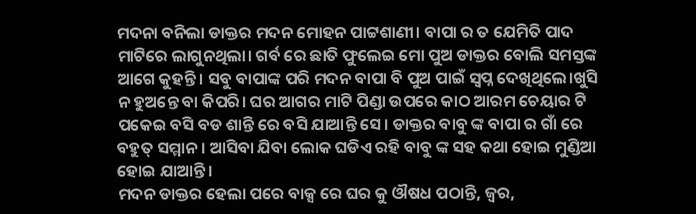ମଦନା ବନିଲା ଡାକ୍ତର ମଦନ ମୋହନ ପାଟ୍ଟଶାଣୀ। ବାପା ର ତ ଯେମିତି ପାଦ ମାଟିରେ ଲାଗୁନଥିଲା। ଗର୍ବ ରେ ଛାତି ଫୁଲେଇ ମୋ ପୁଅ ଡାକ୍ତର ବୋଲି ସମସ୍ତଙ୍କ ଆଗେ କୁହନ୍ତି। ସବୁ ବାପାଙ୍କ ପରି ମଦନ ବାପା ବି ପୁଅ ପାଇଁ ସ୍ଵପ୍ନ ଦେଖିଥିଲେ।ଖୁସି ନ ହୁଅନ୍ତେ ବା କିପରି। ଘର ଆଗର ମାଟି ପିଣ୍ଡା ଉପରେ କାଠ ଆରମ ଚେୟାର ଟି ପକେଇ ବସି ବଡ ଶାନ୍ତି ରେ ବସି ଯାଆନ୍ତି ସେ। ଡାକ୍ତର ବାବୁ ଙ୍କ ବାପା ର ଗାଁ ରେ ବହୁତ୍ ସମ୍ମାନ। ଆସିବା ଯିବା ଲୋକ ଘଡିଏ ରହି ବାବୁ ଙ୍କ ସହ କଥା ହୋଇ ମୁଣ୍ଡିଆ ହୋଇ ଯାଆନ୍ତି।
ମଦନ ଡାକ୍ତର ହେଲା ପରେ ବାକ୍ସ ରେ ଘର କୁ ଔଷଧ ପଠାନ୍ତି, ଜ୍ଵର,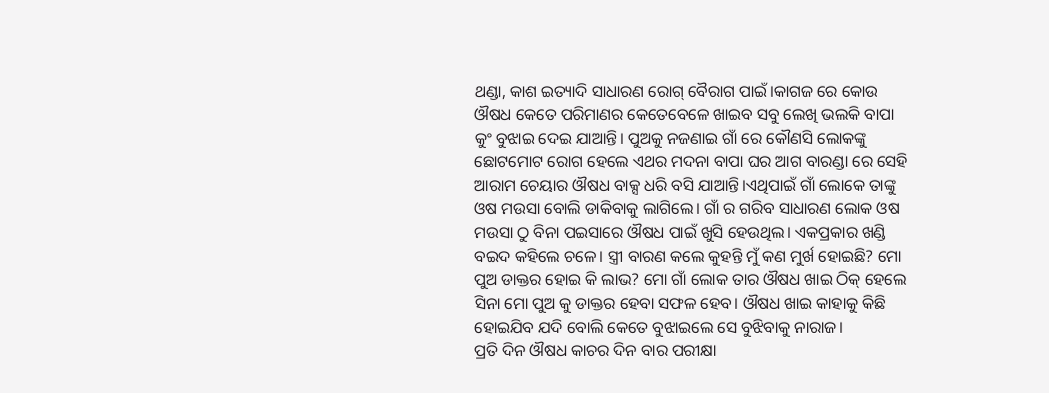ଥଣ୍ଡା, କାଶ ଇତ୍ୟାଦି ସାଧାରଣ ରୋଗ୍ ବୈରାଗ ପାଇଁ।କାଗଜ ରେ କୋଉ ଔଷଧ କେତେ ପରିମାଣର କେତେବେଳେ ଖାଇବ ସବୁ ଲେଖି ଭଲକି ବାପା କୁଂ ବୁଝାଇ ଦେଇ ଯାଆନ୍ତି। ପୁଅକୁ ନଜଣାଇ ଗାଁ ରେ କୌଣସି ଲୋକଙ୍କୁ ଛୋଟମୋଟ ରୋଗ ହେଲେ ଏଥର ମଦନା ବାପା ଘର ଆଗ ବାରଣ୍ଡା ରେ ସେହି ଆରାମ ଚେୟାର ଔଷଧ ବାକ୍ସ ଧରି ବସି ଯାଆନ୍ତି।ଏଥିପାଇଁ ଗାଁ ଲୋକେ ତାଙ୍କୁ ଓଷ ମଉସା ବୋଲି ଡାକିବାକୁ ଲାଗିଲେ। ଗାଁ ର ଗରିବ ସାଧାରଣ ଲୋକ ଓଷ ମଉସା ଠୁ ବିନା ପଇସାରେ ଔଷଧ ପାଇଁ ଖୁସି ହେଉଥିଲ। ଏକପ୍ରକାର ଖଣ୍ଡି ବଇଦ କହିଲେ ଚଳେ। ସ୍ତ୍ରୀ ବାରଣ କଲେ କୁହନ୍ତି ମୁଁ କଣ ମୁର୍ଖ ହୋଇଛି? ମୋ ପୁଅ ଡାକ୍ତର ହୋଇ କି ଲାଭ? ମୋ ଗାଁ ଲୋକ ତାର ଔଷଧ ଖାଇ ଠିକ୍ ହେଲେ ସିନା ମୋ ପୁଅ କୁ ଡାକ୍ତର ହେବା ସଫଳ ହେବ। ଔଷଧ ଖାଇ କାହାକୁ କିଛି ହୋଇଯିବ ଯଦି ବୋଲି କେତେ ବୁଝାଇଲେ ସେ ବୁଝିବାକୁ ନାରାଜ।
ପ୍ରତି ଦିନ ଔଷଧ କାଚର ଦିନ ବାର ପରୀକ୍ଷା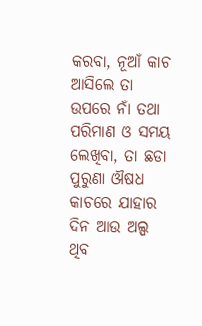କରବା, ନୂଆଁ କାଚ ଆସିଲେ ତା ଉପରେ ନାଁ ତଥା ପରିମାଣ ଓ ସମୟ ଲେଖିବା, ତା ଛଡା ପୁରୁଣା ଔଷଧ କାଚରେ ଯାହାର ଦିନ ଆଉ ଅଲ୍ପ ଥିବ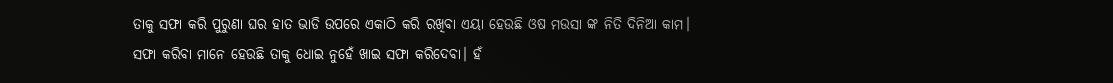ତାକୁ ସଫା କରି ପୁରୁଣା ଘର ହାତ ଭାଡି ଉପରେ ଏକାଠି କରି ରଖିବା ଏୟା ହେଉଛି ଓଷ ମଉସା ଙ୍କ ନିତି ଦିନିଆ କାମ।
ସଫା କରିବା ମାନେ ହେଉଛି ତାକୁ ଧୋଇ ନୁହେଁ ଖାଇ ସଫା କରିଦେବା। ହଁ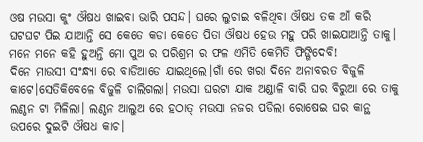ଓଷ ମଉସା କୁଂ ଔଷଧ ଖାଇବା ଭାରି ପସନ୍ଦ। ଘରେ ଲୁଚାଇ ବଳିଥିବା ଔଷଧ ତକ ଆଁ କରି ଘଟଘଟ ପିଇ ଯାଆନ୍ତି ସେ କେତେ କଡା କେତେ ପିତା ଔଷଧ ହେଉ ମହୁ ପରି ଖାଇଯାଆନ୍ତି ତାକୁ। ମନେ ମନେ କହି ହୁଅନ୍ତି ମୋ ପୁଅ ର ପରିଶ୍ରମ ର ଫଳ ଏମିତି କେମିତି ଫିଙ୍ଗିଦେବି!
ଦିନେ ମାଉସୀ ସଂନ୍ଧ୍ଯା ରେ ବାଡିଆଡେ ଯାଇଥିଲେ।ଗାଁ ରେ ଖରା ଦିନେ ଅନାବରତ ବିଜୁଳି କାଟେ।ସେତିକିବେଳେ ବିଜୁଳି ଚାଲିଗଲା। ମଉସା ଘରଟା ଯାକ ଅଣ୍ଡାଳି ବାରି ଘର ବିରୁଆ ରେ ତାକୁ ଲଣ୍ଠନ ଟା ମିଳିଲା। ଲଣ୍ଠନ ଆଲୁଅ ରେ ହଠାତ୍ ମଉସା ନଜର ପଡିଲା ରୋଷେଇ ଘର କାନ୍ଥ ଉପରେ ଦୁଇଟି ଔଷଧ କାଚ।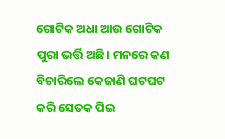ଗୋଟିକ ଅଧା ଆଉ ଗୋଟିକ ପୁରା ଭର୍ତ୍ତି ଅଛି। ମନରେ କଣ ବିଚାରିଲେ କେଜାଣି ଘଟଘଟ କରି ସେତକ ପିଇ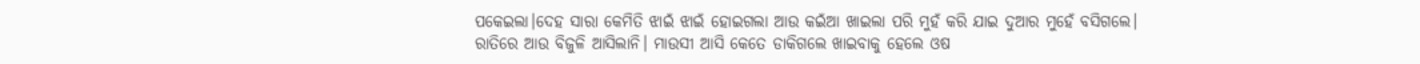ପକେଇଲା।ଦେହ ସାରା କେମିତି ଝାଇଁ ଝାଇଁ ହୋଇଗଲା ଆଉ କଇଁଆ ଖାଇଲା ପରି ମୁହଁ କରି ଯାଇ ଦୁଆର ମୁହେଁ ବସିଗଲେ।
ରାତିରେ ଆଉ ବିଜୁଳି ଆସିଲାନି। ମାଉସୀ ଆସି କେତେ ଡାକିଗଲେ ଖାଇବାକୁ ହେଲେ ଓଷ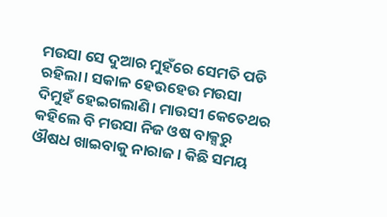ମଉସା ସେ ଦୁଆର ମୁହଁରେ ସେମତି ପଡି ରହିଲା। ସକାଳ ହେଉହେଉ ମଉସା ଦିମୁହଁ ହେଇଗଲାଣି। ମାଉସୀ କେତେଥର କହିଲେ ବି ମଉସା ନିଜ ଓଷ ବାକ୍ସରୁ ଔଷଧ ଖାଇବାକୁ ନାରାଜ। କିଛି ସମୟ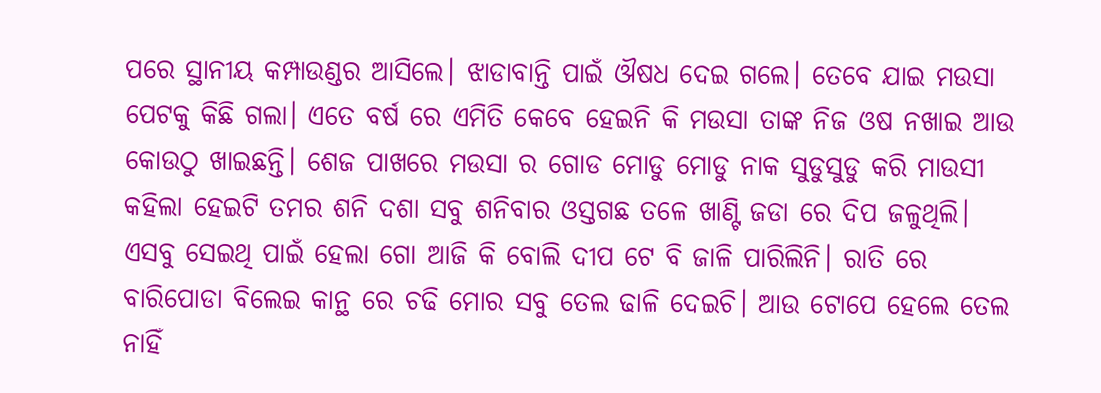ପରେ ସ୍ଥାନୀୟ କମ୍ପାଉଣ୍ଡର ଆସିଲେ। ଝାଡାବାନ୍ତି ପାଇଁ ଔଷଧ ଦେଇ ଗଲେ। ତେବେ ଯାଇ ମଉସା ପେଟକୁ କିଛି ଗଲା। ଏତେ ବର୍ଷ ରେ ଏମିତି କେବେ ହେଇନି କି ମଉସା ତାଙ୍କ ନିଜ ଓଷ ନଖାଇ ଆଉ କୋଉଠୁ ଖାଇଛନ୍ତି। ଶେଜ ପାଖରେ ମଉସା ର ଗୋଡ ମୋଡୁ ମୋଡୁ ନାକ ସୁଡୁସୁଡୁ କରି ମାଉସୀ କହିଲା ହେଇଟି ତମର ଶନି ଦଶା ସବୁ ଶନିବାର ଓସ୍ତଗଛ ତଳେ ଖାଣ୍ଟି ଜଡା ରେ ଦିପ ଜଳୁଥିଲି। ଏସବୁ ସେଇଥି ପାଇଁ ହେଲା ଗୋ ଆଜି କି ବୋଲି ଦୀପ ଟେ ବି ଜାଳି ପାରିଲିନି। ରାତି ରେ ବାରିପୋଡା ବିଲେଇ କାନ୍ଥ ରେ ଚଢି ମୋର ସବୁ ତେଲ ଢାଳି ଦେଇଚି। ଆଉ ଟୋପେ ହେଲେ ତେଲ ନାହିଁ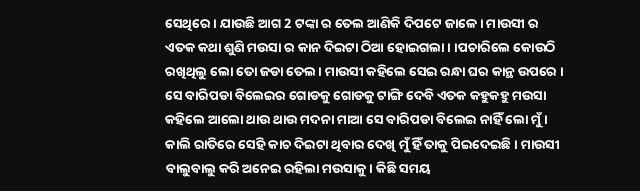ସେଥିରେ। ଯାଉଛି ଆଗ 2 ଟଙ୍କା ର ତେଲ ଆଣିକି ଦିପଟେ ଜାଳେ। ମାଉସୀ ର ଏତକ କଥା ଶୁଣି ମଉସା ର କାନ ଦିଇଟା ଠିଆ ହୋଇଗଲା। ।ପଚାରିଲେ କୋଉଠି ରଖିଥିଲୁ ଲୋ ତୋ ଜଡା ତେଲ। ମାଉସୀ କହିଲେ ସେଇ ରନ୍ଧା ଘର କାନ୍ଥ ଉପରେ । ସେ ବାରିପଡା ବିଲେଇର ଗୋଡକୁ ଗୋଡକୁ ଟାଙ୍ଗି ଦେବି ଏତକ କହୁକହୁ ମଉସା କହିଲେ ଆଲୋ ଥାଉ ଥାଉ ମଦନା ମାଆ ସେ ବାରିପଡା ବିଲେଇ ନାହିଁ ଲୋ ମୁଁ। କାଲି ରାତିରେ ସେହି କାଚ ଦିଇଟା ଥିବାର ଦେଖି ମୁଁ ହିଁ ତାକୁ ପିଇଦେଇଛି। ମାଉସୀ ବାଲୁବାଲୁ କରି ଅନେଇ ରହିଲା ମଉସାକୁ। କିଛି ସମୟ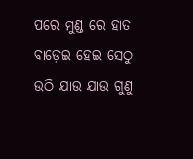ପରେ ମୁଣ୍ଡ ରେ ହାତ ବାଡ଼େଇ ହେଇ ସେଠୁ ଉଠି ଯାଉ ଯାଉ ଗୁଣୁ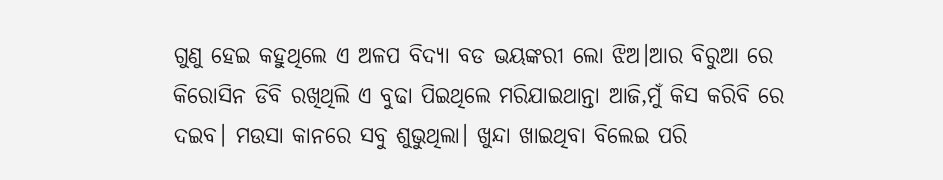ଗୁଣୁ ହେଇ କହୁଥିଲେ ଏ ଅଳପ ବିଦ୍ୟା ବଡ ଭୟଙ୍କରୀ ଲୋ ଝିଅ।ଆର ବିରୁଆ ରେ କିରୋସିନ ଡିବି ରଖିଥିଲି ଏ ବୁଢା ପିଇଥିଲେ ମରିଯାଇଥାନ୍ତା ଆଜି,ମୁଁ କିସ କରିବି ରେ ଦଇବ। ମଉସା କାନରେ ସବୁ ଶୁଭୁଥିଲା। ଖୁନ୍ଦା ଖାଇଥିବା ବିଲେଇ ପରି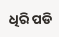ଧିରି ପଡି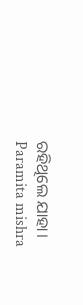ରହିଥିଲେ ଯାହା।
Paramita mishra